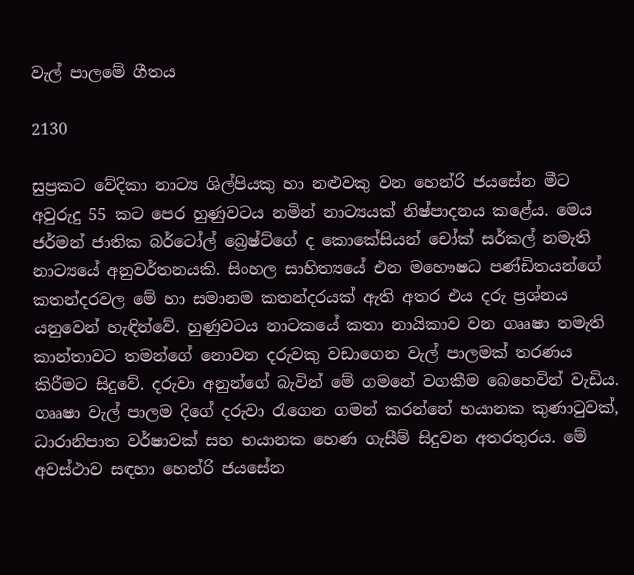වැල් පාලමේ ගීතය

2130

සුප්‍රකට වේදිකා නාට්‍ය ශිල්පියකු හා නළුවකු වන හෙන්රි ජයසේන මීට අවුරුදු 55 කට පෙර හුණුවටය නමින් නාට්‍යයක් නිෂ්පාදනය කළේය. මෙය ජර්මන් ජාතික බර්ටෝල් බ්‍රෙෂ්ට්ගේ ද කොකේසියන් චෝක් සර්කල් නමැති නාට්‍යයේ අනුවර්තනයකි. සිංහල සාහිත්‍යයේ එන මහෞෂධ පණ්ඩිතයන්ගේ කතන්දරවල මේ හා සමානම කතන්දරයක් ඇති අතර එය දරු ප්‍රශ්නය යනුවෙන් හැඳින්වේ. හුණුවටය නාටකයේ කතා නායිකාව වන ගෲෂා නමැති කාන්තාවට තමන්ගේ නොවන දරුවකු වඩාගෙන වැල් පාලමක් තරණය කිරීමට සිදුවේ. දරුවා අනුන්ගේ බැවින් මේ ගමනේ වගකීම බෙහෙවින් වැඩිය. ගෲෂා වැල් පාලම දිගේ දරුවා රැගෙන ගමන් කරන්නේ භයානක කුණාටුවක්, ධාරානිපාත වර්ෂාවක් සහ භයානක හෙණ ගැසීම් සිදුවන අතරතුරය. මේ අවස්ථාව සඳහා හෙන්රි ජයසේන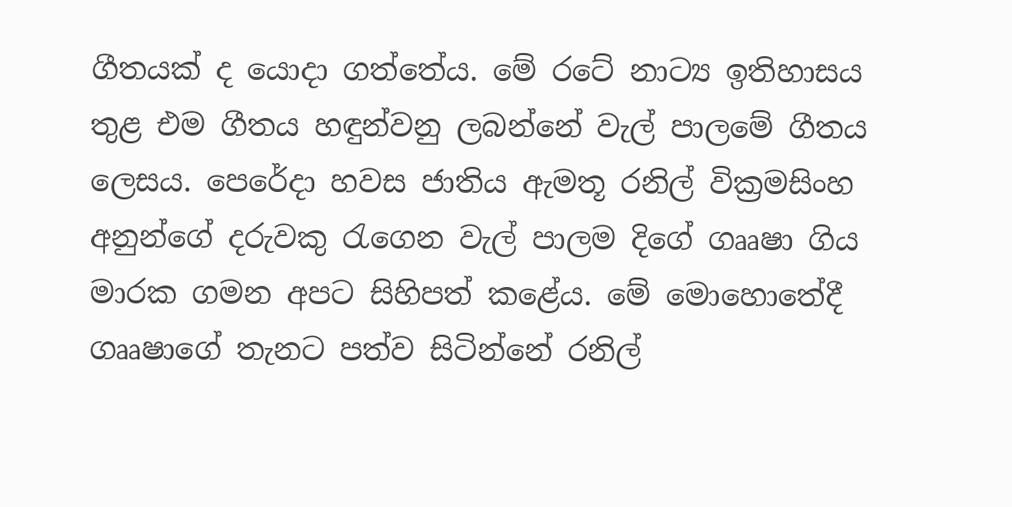ගීතයක් ද යොදා ගත්තේය. මේ රටේ නාට්‍ය ඉතිහාසය තුළ එම ගීතය හඳුන්වනු ලබන්නේ වැල් පාලමේ ගීතය ලෙසය. පෙරේදා හවස ජාතිය ඇමතූ රනිල් වික්‍රමසිංහ අනුන්ගේ දරුවකු රැගෙන වැල් පාලම දිගේ ගෲෂා ගිය මාරක ගමන අපට සිහිපත් කළේය. මේ මොහොතේදී ගෲෂාගේ තැනට පත්ව සිටින්නේ රනිල්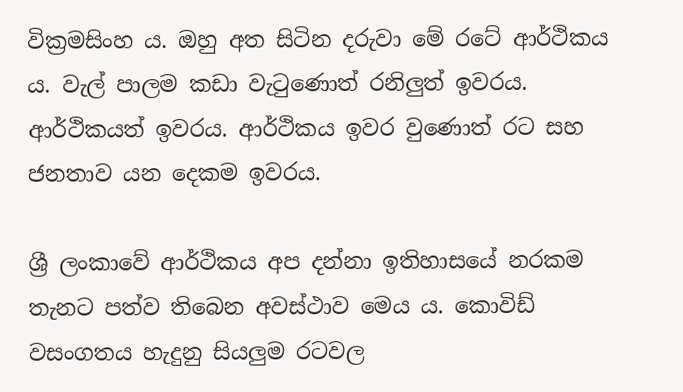වික්‍රමසිංහ ය. ඔහු අත සිටින දරුවා මේ රටේ ආර්ථිකය ය. වැල් පාලම කඩා වැටුණොත් රනිලුත් ඉවරය. ආර්ථිකයත් ඉවරය. ආර්ථිකය ඉවර වුණොත් රට සහ ජනතාව යන දෙකම ඉවරය.

ශ්‍රී ලංකාවේ ආර්ථිකය අප දන්නා ඉතිහාසයේ නරකම තැනට පත්ව තිබෙන අවස්ථාව මෙය ය. කොවිඩ් වසංගතය හැදුනු සියලුම රටවල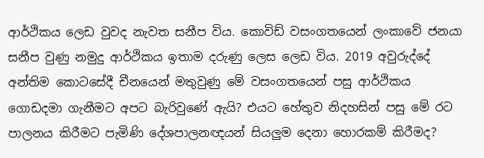ආර්ථිකය ලෙඩ වුවද නැවත සනීප විය. කොවිඩ් වසංගතයෙන් ලංකාවේ ජනයා සනීප වුණු නමුදු ආර්ථිකය ඉතාම දරුණු ලෙස ලෙඩ විය. 2019 අවුරුද්දේ අන්තිම කොටසේදී චීනයෙන් මතුවුණු මේ වසංගතයෙන් පසු ආර්ථිකය ගොඩදමා ගැනීමට අපට බැරිවුණේ ඇයි? එයට හේතුව නිදහසින් පසු මේ රට පාලනය කිරීමට පැමිණි දේශපාලනඥයන් සියලුම දෙනා හොරකම් කිරීමද?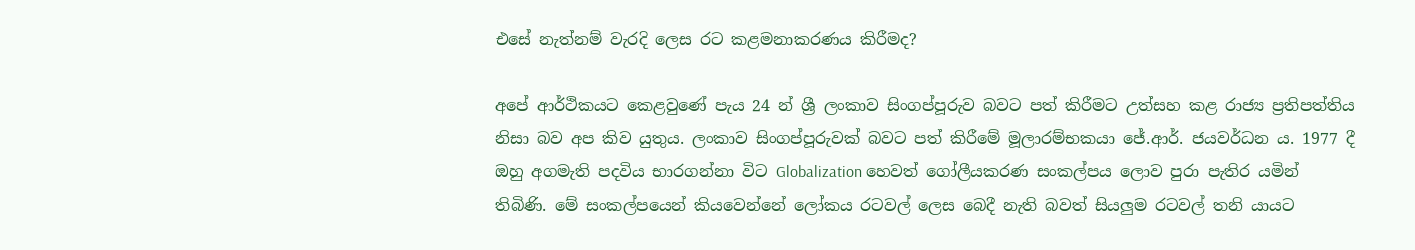එසේ නැත්නම් වැරදි ලෙස රට කළමනාකරණය කිරීමද?

අපේ ආර්ථිකයට කෙළවුණේ පැය 24 න් ශ්‍රී ලංකාව සිංගප්පූරුව බවට පත් කිරීමට උත්සහ කළ රාජ්‍ය ප්‍රතිපත්තිය නිසා බව අප කිව යුතුය. ලංකාව සිංගප්පූරුවක් බවට පත් කිරීමේ මූලාරම්භකයා ජේ.ආර්. ජයවර්ධන ය. 1977 දී ඔහු අගමැති පදවිය භාරගන්නා විට Globalization හෙවත් ගෝලීයකරණ සංකල්පය ලොව පුරා පැතිර යමින් තිබිණි. මේ සංකල්පයෙන් කියවෙන්නේ ලෝකය රටවල් ලෙස බෙදී නැති බවත් සියලුම රටවල් තනි යායට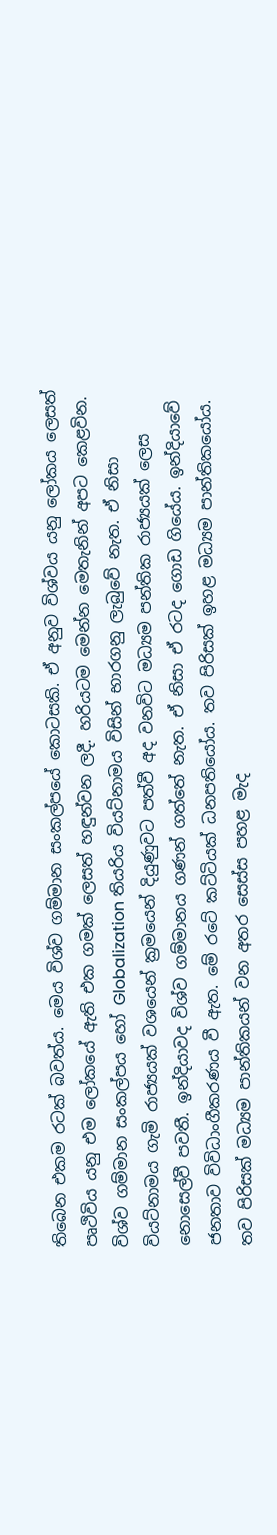තිබෙන එකම රටක් බවත්ය. මෙය විශ්ව ගම්මාන සංකල්පයේ කොටසකි. ඒ අනුව විශ්වය යනු ලෝකය ලෙසත් පෘථිවිය යනු එම ලෝකයේ ඇති එක ගමක් ලෙසත් හඳුන්වන ලදී. හරියටම මෙන්න මෙතැනින් අපට කෙළවින. විශ්ව ගම්මාන සංකල්පය හෝ Globalization තියරිය වියට්නාමය විසින් භාරගනු ලැබුවේ නැත. ඒ නිසා වියට්නාමය ගැමි රාජ්‍යයක් වශයෙන් ක්‍රමයෙන් දියුණුවට පත්වී අද වනවිට මධ්‍යම පන්තික රාජ්‍යයක් ලෙස නොසෙල්වී පවතී. ඉන්දියාවද විශ්ව ගම්මානය ගණන් ගත්තේ නැත. ඒ නිසා ඒ රටද ගොඩ ගියේය. ඉන්දියාවේ ජනතාව විවිධාංගීකරණය වී ඇත. මේ රටේ කට්ටියක් ධනපතියෝය. තව පිරිසක් ඉහළ මධ්‍යම පාන්තිකයෝය. තව පිරිසක් මධ්‍යම පාන්තිකයන් වන අතර සෙස්ස පහළ මැද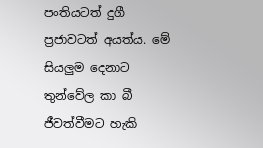පංතියටත් දුගී ප්‍රජාවටත් අයත්ය. මේ සියලුම දෙනාට තුන්වේල කා බී ජීවත්වීමට හැකි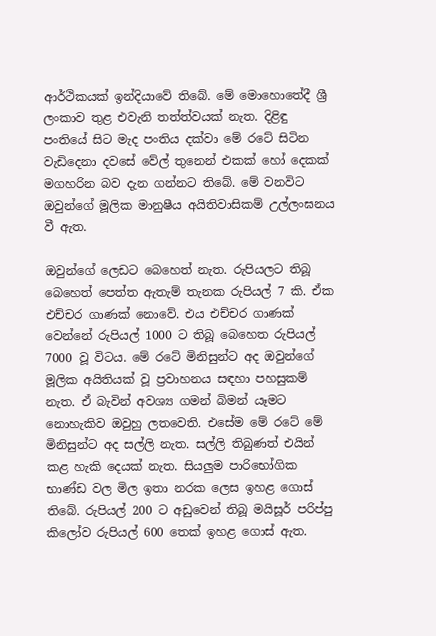ආර්ථිකයක් ඉන්දියාවේ තිබේ. මේ මොහොතේදී ශ්‍රී ලංකාව තුළ එවැනි තත්ත්වයක් නැත. දිළිඳු පංතියේ සිට මැද පංතිය දක්වා මේ රටේ සිටින වැඩිදෙනා දවසේ වේල් තුනෙන් එකක් හෝ දෙකක් මගහරින බව දැන ගන්නට තිබේ. මේ වනවිට ඔවුන්ගේ මූලික මානුෂීය අයිතිවාසිකම් උල්ලංඝනය වී ඇත.

ඔවුන්ගේ ලෙඩට බෙහෙත් නැත. රුපියලට තිබූ බෙහෙත් පෙත්ත ඇතැම් තැනක රුපියල් 7 කි. ඒක එච්චර ගාණක් නොවේ. එය එච්චර ගාණක් වෙන්නේ රුපියල් 1000 ට තිබූ බෙහෙත රුපියල් 7000 වූ විටය. මේ රටේ මිනිසුන්ට අද ඔවුන්ගේ මූලික අයිතියක් වූ ප්‍රවාහනය සඳහා පහසුකම් නැත. ඒ බැවින් අවශ්‍ය ගමන් බිමන් යෑමට නොහැකිව ඔවුහු ලතවෙති. එසේම මේ රටේ මේ මිනිසුන්ට අද සල්ලි නැත. සල්ලි තිබුණත් එයින් කළ හැකි දෙයක් නැත. සියලුම පාරිභෝගික භාණ්ඩ වල මිල ඉතා නරක ලෙස ඉහළ ගොස් තිබේ. රුපියල් 200 ට අඩුවෙන් තිබූ මයිසූර් පරිප්පු කිලෝව රුපියල් 600 තෙක් ඉහළ ගොස් ඇත.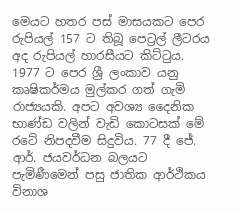මෙයට හතර පස් මාසයකට පෙර රුපියල් 157 ට තිබූ පෙට්‍රල් ලීටරය අද රුපියල් හාරසීයට කිට්ටුය. 1977 ට පෙර ශ්‍රී ලංකාව යනු කෘෂිකර්මය මුල්කර ගත් ගැමි රාජ්‍යයකි. අපට අවශ්‍ය දෛනික භාණ්ඩ වලින් වැඩි කොටසක් මේ රටේ නිපදවීම සිදුවිය. 77 දී ජේ. ආර්. ජයවර්ධන බලයට පැමිණීමෙන් පසු ජාතික ආර්ථිකය විනාශ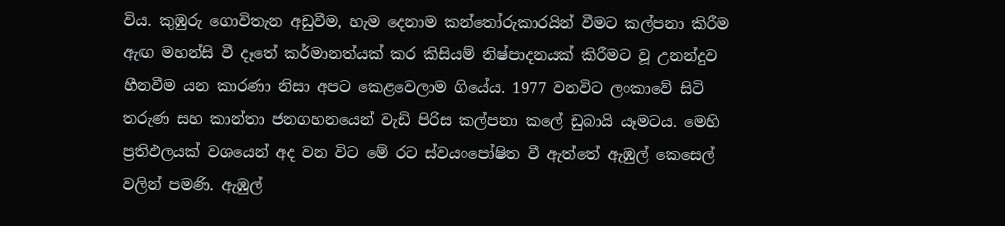විය. කුඹුරු ගොවිතැන අඩුවීම, හැම දෙනාම කන්තෝරුකාරයින් වීමට කල්පනා කිරීම ඇඟ මහන්සි වී දෑතේ කර්මානත්යක් කර කිසියම් නිෂ්පාදනයක් කිරීමට වූ උනන්දුව හීනවීම යන කාරණා නිසා අපට කෙළවෙලාම ගියේය. 1977 වනවිට ලංකාවේ සිටි තරුණ සහ කාන්තා ජනගහනයෙන් වැඩි පිරිස කල්පනා කලේ ඩුබායි යෑමටය. මෙහි ප්‍රතිඵලයක් වශයෙන් අද වන විට මේ රට ස්වයංපෝෂිත වී ඇත්තේ ඇඹුල් කෙසෙල් වලින් පමණි. ඇඹුල්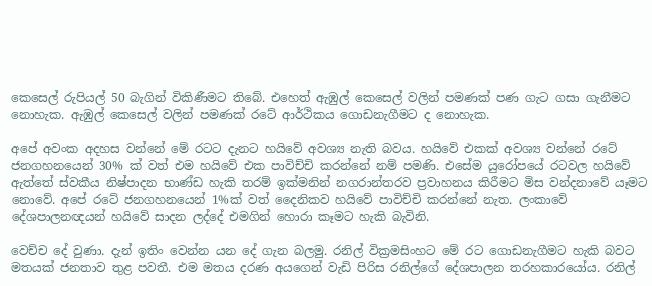කෙසෙල් රුපියල් 50 බැගින් විකිණීමට තිබේ. එහෙත් ඇඹුල් කෙසෙල් වලින් පමණක් පණ ගැට ගසා ගැනීමට නොහැක. ඇඹුල් කෙසෙල් වලින් පමණක් රටේ ආර්ථිකය ගොඩනැගීමට ද නොහැක.

අපේ අවංක අදහස වන්නේ මේ රටට දැනට හයිවේ අවශ්‍ය නැති බවය. හයිවේ එකක් අවශ්‍ය වන්නේ රටේ ජනගහනයෙන් 30% ක් වත් එම හයිවේ එක පාවිච්චි කරන්නේ නම් පමණි. එසේම යුරෝපයේ රටවල හයිවේ ඇත්තේ ස්වකීය නිෂ්පාදන භාණ්ඩ හැකි තරම් ඉක්මනින් නගරාන්තරව ප්‍රවාහනය කිරීමට මිස වන්දනාවේ යෑමට නොවේ. අපේ රටේ ජනගහනයෙන් 1%ක් වත් දෛනිකව හයිවේ පාවිච්චි කරන්නේ නැත. ලංකාවේ දේශපාලනඥයන් හයිවේ සාදන ලද්දේ එමගින් හොරා කෑමට හැකි බැවිනි.

වෙච්ච දේ වුණා. දැන් ඉතිං වෙන්න යන දේ ගැන බලමු. රනිල් වික්‍රමසිංහට මේ රට ගොඩනැගීමට හැකි බවට මතයක් ජනතාව තුළ පවතී. එම මතය දරණ අයගෙන් වැඩි පිරිස රනිල්ගේ දේශපාලන තරහකාරයෝය. රනිල්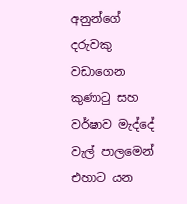අනුන්ගේ දරුවකු වඩාගෙන කුණාටු සහ වර්ෂාව මැද්දේ වැල් පාලමෙන් එහාට යන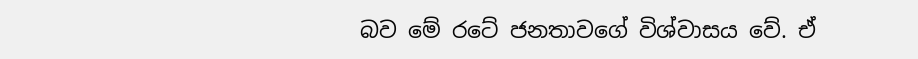බව මේ රටේ ජනතාවගේ විශ්වාසය වේ. ඒ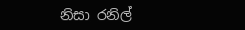නිසා රනිල්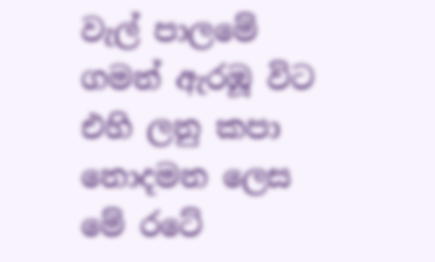වැල් පාලමේ ගමන් ඇරඹූ විට එහි ලනු කපා නොදමන ලෙස මේ රටේ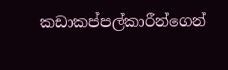කඩාකප්පල්කාරීන්ගෙන්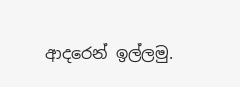ආදරෙන් ඉල්ලමු.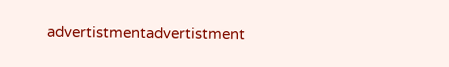advertistmentadvertistment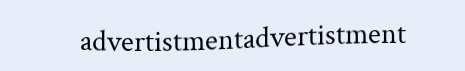advertistmentadvertistment